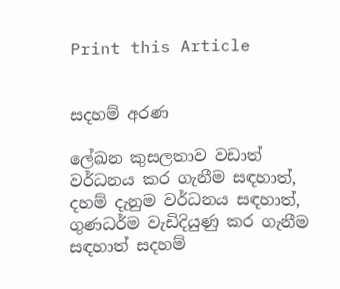Print this Article


සදහම් අරණ

ලේඛන කුසලතාව වඩාත් වර්ධනය කර ගැනීම සඳහාත්, දහම් දැනුම වර්ධනය සඳහාත්, ගුණධර්ම වැඩිදියුණු කර ගැනීම සඳහාත් සදහම්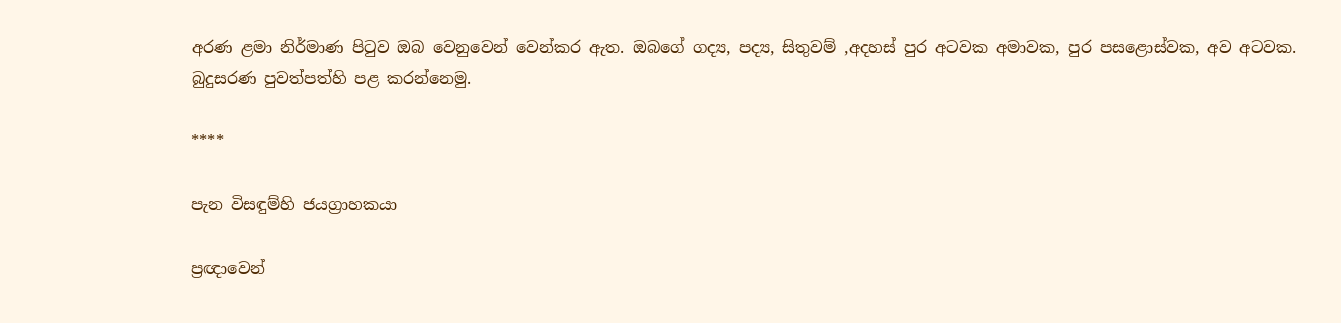අරණ ළමා නිර්මාණ පිටුව ඔබ වෙනුවෙන් වෙන්කර ඇත. ඔබගේ ගද්‍ය, පද්‍ය, සිතුවම් ,අදහස් පුර අටවක අමාවක, පුර පසළොස්වක, අව අටවක. බුදුසරණ පුවත්පත්හි පළ කරන්නෙමු.

****

පැන විසඳුම්හි ජයග්‍රාහකයා

ප්‍රඥාවෙන්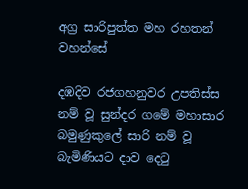අග්‍ර සාරිපුත්ත මහ රහතන් වහන්සේ

දඹදිව රජගහනුවර උපතිස්ස නම් වූ සුන්දර ගමේ මහාසාර බමුණුකුලේ සාරි නම් වූ බැමිණියට දාව දෙටු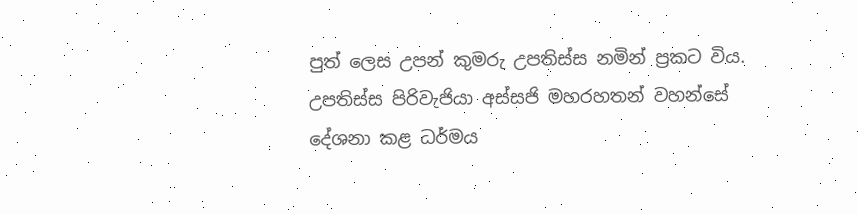පුත් ලෙස උපන් කුමරු උපතිස්ස නමින් ප්‍රකට විය. උපතිස්ස පිරිවැජියා අස්සජි මහරහතන් වහන්සේ දේශනා කළ ධර්මය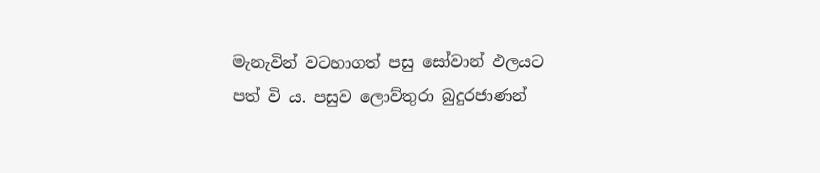මැනැවින් වටහාගත් පසු සෝවාන් ඵලයට පත් වි ය. පසුව ලොව්තුරා බුදුරජාණන්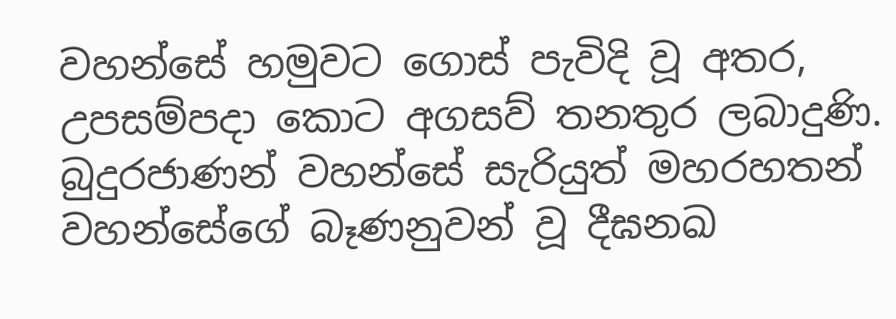වහන්සේ හමුවට ගොස් පැවිදි වූ අතර, උපසම්පදා කොට අගසව් තනතුර ලබාදුණි. බුදුරජාණන් වහන්සේ සැරියුත් මහරහතන් වහන්සේගේ බෑණනුවන් වූ දීඝනඛ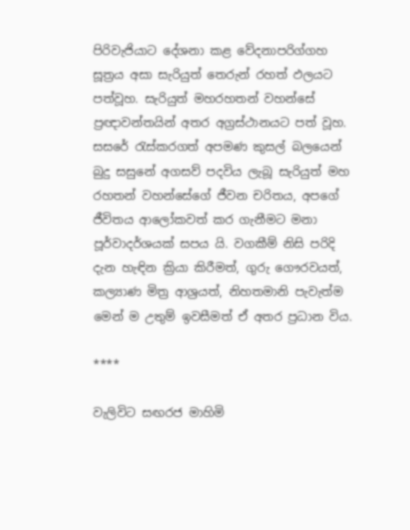පිරිවැජියාට දේශනා කළ වේදනාපරිග්ගහ සූත්‍රය අසා සැරියුත් තෙරුන් රහත් ඵලයට පත්වූහ. සැරියුත් මහරහතන් වහන්සේ ප්‍රඥාවන්තයින් අතර අග්‍රස්ථානයට පත් වූහ. සසරේ රැස්කරගත් අපමණ කුසල් බලයෙන් බුදු සසුනේ අගසව් පදවිය ලැබූ සැරියුත් මහ රහතන් වහන්සේගේ ජීවන චරිතය, අපගේ ජීවිතය ආලෝකවත් කර ගැනීමට මනා පූර්වාදර්ශයක් සපය යි. වගකීම් නිසි පරිදි දැන හැඳින ක්‍රියා කිරීමත්, ගුරු ගෞරවයත්, කල්‍යාණ මිත්‍ර ආශ්‍රයත්, නිහතමානි පැවැත්ම මෙන් ම උතුම් ඉවසීමත් ඒ අතර ප්‍රධාන විය.

****

වැලිවිට සඟරජ මාහිමි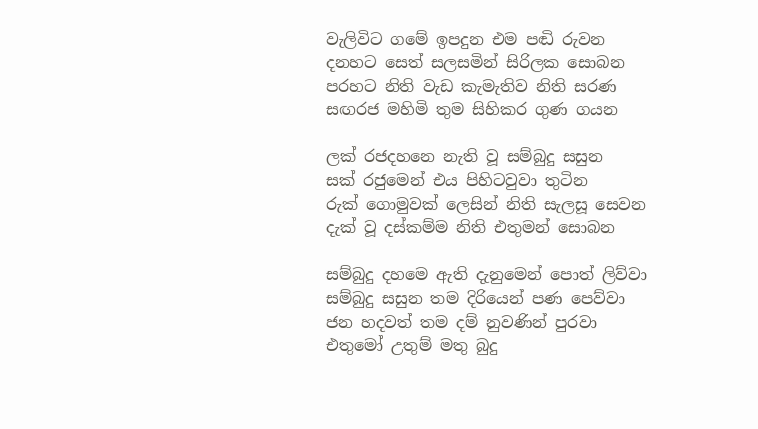වැලිවිට ගමේ ඉපදුන එම පඬි රුවන
දනහට සෙත් සලසමින් සිරිලක සොබන
පරහට නිති වැඩ කැමැතිව නිති සරණ
සඟරජ මහිමි තුම සිහිකර ගුණ ගයන

ලක් රජදහනෙ නැති වූ සම්බුදු සසුන
සක් රජුමෙන් එය පිහිටවුවා තුටින
රුක් ගොමුවක් ලෙසින් නිති සැලසූ සෙවන
දැක් වූ දස්කම්ම නිති එතුමන් සොබන

සම්බුදු දහමෙ ඇති දැනුමෙන් පොත් ලිව්වා
සම්බුදු සසුන තම දිරියෙන් පණ පෙව්වා
ජන හදවත් තම දම් නුවණින් පුරවා
එතුමෝ උතුම් මතු බුදු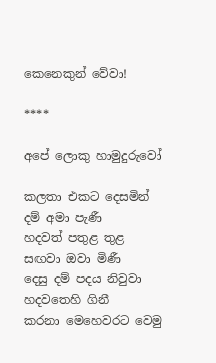කෙනෙකුන් වේවා!

****

අපේ ලොකු හාමුදුරුවෝ

කලතා එකට දෙසමින් දම් අමා පැණී
හදවත් පතුළ තුළ සඟවා ඔවා මිණී
දෙසු දම් පදය නිවුවා හදවතෙහි ගිනී
කරනා මෙහෙවරට වෙමු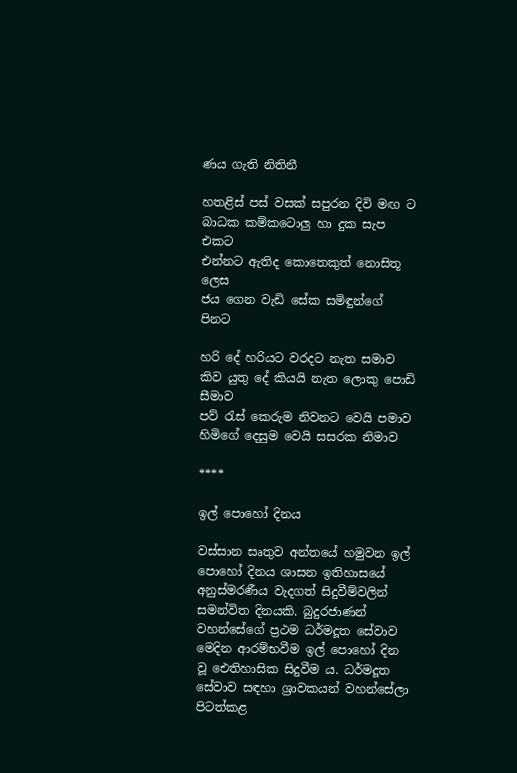ණය ගැති නිතිනී

හතළිස් පස් වසක් සපුරන දිවි මඟ ට
බාධක කම්කටොලු හා දුක සැප එකට
එන්නට ඇතිද කොතෙකුත් නොසිතූ ලෙස
ජය ගෙන වැඩි සේක සමිඳුන්ගේ පිනට

හරි දේ හරියට වරදට නැත සමාව
කිව යුතු දේ කියයි නැත ලොකු පොඩි සීමාව
පව් රැස් කෙරුම නිවනට වෙයි පමාව
හිමිගේ දෙසුම වෙයි සසරක නිමාව

****

ඉල් පොහෝ දිනය

වස්සාන සෘතුව අන්තයේ හමුවන ඉල් පොහෝ දිනය ශාසන ඉතිහාසයේ අනුස්මරණීය වැදගත් සිදුවීම්වලින් සමන්විත දිනයකි. බුදුරජාණන් වහන්සේගේ ප්‍රථම ධර්මදූත සේවාව මෙදින ආරම්භවීම ඉල් පොහෝ දින වූ ඓතිහාසික සිදුවීම ය. ධර්මදූත සේවාව සඳහා ශ්‍රාවකයන් වහන්සේලා පිටත්කළ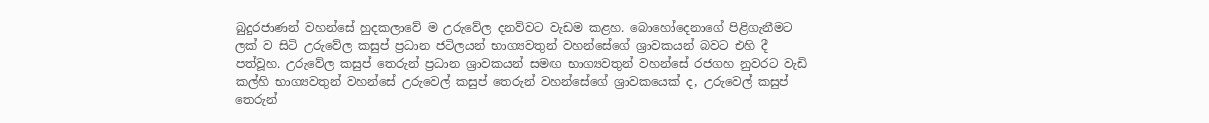බුදුරජාණන් වහන්සේ හුදකලාවේ ම උරුවේල දනව්වට වැඩම කළහ. බොහෝදෙනාගේ පිළිගැනීමට ලක් ව සිටි උරුවේල කසුප් ප්‍රධාන ජටිලයන් භාග්‍යවතුන් වහන්සේගේ ශ්‍රාවකයන් බවට එහි දී පත්වූහ. උරුවේල කසුප් තෙරුන් ප්‍රධාන ශ්‍රාවකයන් සමඟ භාග්‍යවතුන් වහන්සේ රජගහ නුවරට වැඩි කල්හි භාග්‍යවතුන් වහන්සේ උරුවෙල් කසුප් තෙරුන් වහන්සේගේ ශ්‍රාවකයෙක් ද, උරුවෙල් කසුප් තෙරුන්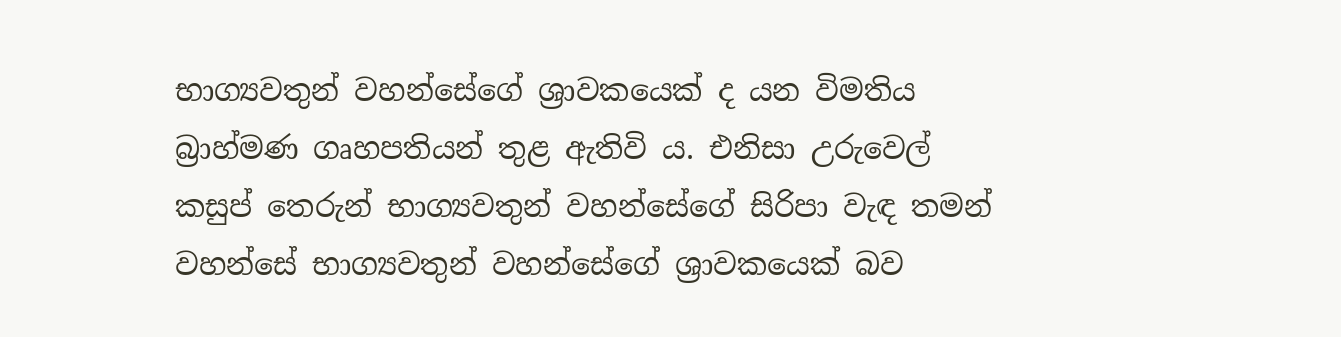භාග්‍යවතුන් වහන්සේගේ ශ්‍රාවකයෙක් ද යන විමතිය බ්‍රාහ්මණ ගෘහපතියන් තුළ ඇතිවි ය. එනිසා උරුවෙල් කසුප් තෙරුන් භාග්‍යවතුන් වහන්සේගේ සිරිපා වැඳ තමන් වහන්සේ භාග්‍යවතුන් වහන්සේගේ ශ්‍රාවකයෙක් බව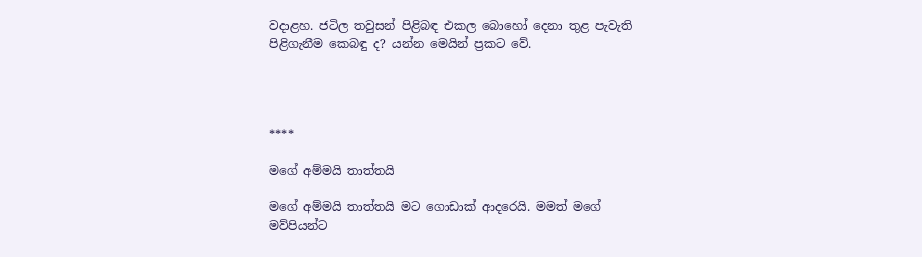වදාළහ. ජටිල තවුසන් පිළිබඳ එකල බොහෝ දෙනා තුළ පැවැති පිළිගැනීම කෙබඳු ද? යන්න මෙයින් ප්‍රකට වේ.




****

මගේ අම්මයි තාත්තයි

මගේ අම්මයි තාත්තයි මට ගොඩාක් ආදරෙයි. මමත් මගේ මව්පියන්ට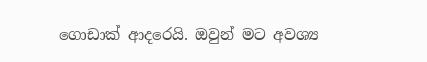ගොඩාක් ආදරෙයි. ඔවුන් මට අවශ්‍ය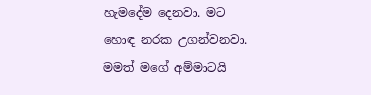හැමදේම දෙනවා. මට හොඳ නරක උගන්වනවා. මමත් මගේ අම්මාටයි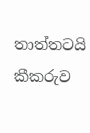තාත්තටයි කීකරුව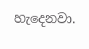හැදෙනවා.